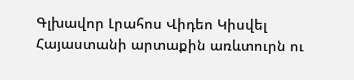Գլխավոր Լրահոս Վիդեո Կիսվել
Հայաստանի արտաքին առևտուրն ու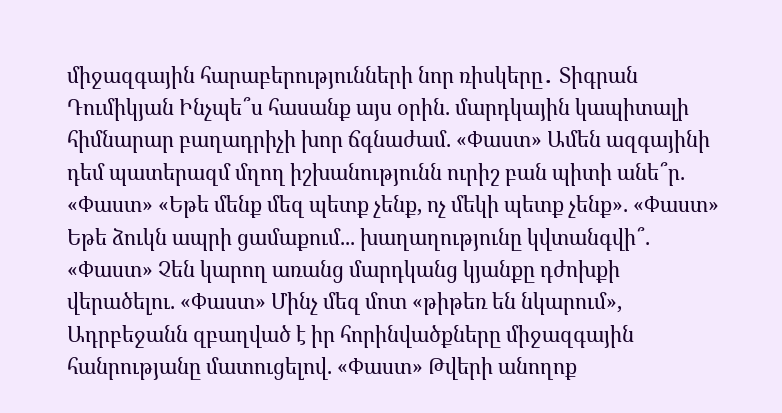միջազգային հարաբերությունների նոր ռիսկերը․ Տիգրան Դումիկյան Ինչպե՞ս հասանք այս օրին. մարդկային կապիտալի հիմնարար բաղադրիչի խոր ճգնաժամ. «Փաստ» Ամեն ազգայինի դեմ պատերազմ մղող իշխանությունն ուրիշ բան պիտի անե՞ր. «Փաստ» «Եթե մենք մեզ պետք չենք, ոչ մեկի պետք չենք». «Փաստ» Եթե ձուկն ապրի ցամաքում... խաղաղությունը կվտանգվի՞. «Փաստ» Չեն կարող առանց մարդկանց կյանքը դժոխքի վերածելու. «Փաստ» Մինչ մեզ մոտ «թիթեռ են նկարում», Ադրբեջանն զբաղված է իր հորինվածքները միջազգային հանրությանը մատուցելով. «Փաստ» Թվերի անողոք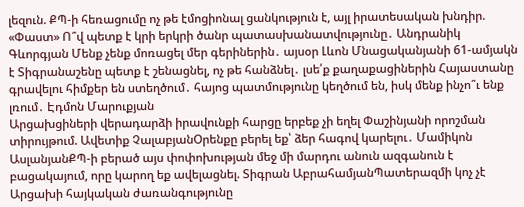լեզուն. ՔՊ-ի հեռացումը ոչ թե էմոցիոնալ ցանկություն է, այլ իրատեսական խնդիր. «Փաստ» Ո՞վ պետք է կրի երկրի ծանր պատասխանատվությունը․ Անդրանիկ Գևորգյան Մենք չենք մոռացել մեր գերիներին․ այսօր Լևոն Մնացականյանի 61-ամյակն է Տիգրանաշենը պետք է շենացնել, ոչ թե հանձնել․ լսե՛ք քաղաքացիներին Հայաստանը գրավելու հիմքեր են ստեղծում․ հայոց պատմությունը կեղծում են, իսկ մենք ինչո՞ւ ենք լռում․ Էդմոն Մարուքյան
Արցախցիների վերադարձի իրավունքի հարցը երբեք չի եղել Փաշինյանի որոշման տիրույթում. Ավետիք ՉալաբյանՕրենքը բերել եք՝ ձեր հագով կարելու․ Մամիկոն ԱսլանյանՔՊ-ի բերած այս փոփոխության մեջ մի մարդու անուն ազգանուն է բացակայում, որը կարող եք ավելացնել. Տիգրան ԱբրահամյանՊատերազմի կոչ չէ Արցախի հայկական ժառանգությունը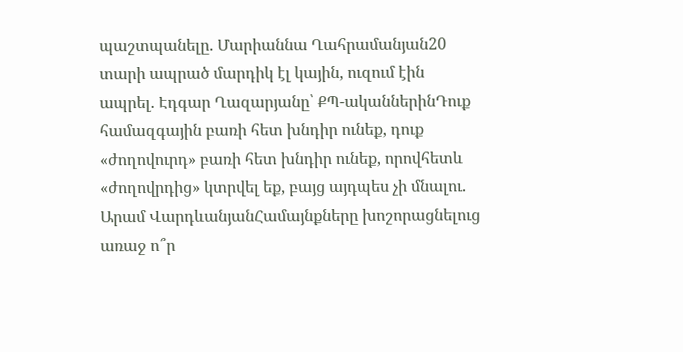պաշտպանելը. Մարիաննա Ղահրամանյան20 տարի ապրած մարդիկ էլ կային, ուզում էին ապրել. Էդգար Ղազարյանը՝ ՔՊ-ականներինԴուք համազգային բառի հետ խնդիր ունեք, դուք «ժողովուրդ» բառի հետ խնդիր ունեք, որովհետև «ժողովրդից» կտրվել եք, բայց այդպես չի մնալու. Արամ ՎարդևանյանՀամայնքները խոշորացնելուց առաջ ո՞ր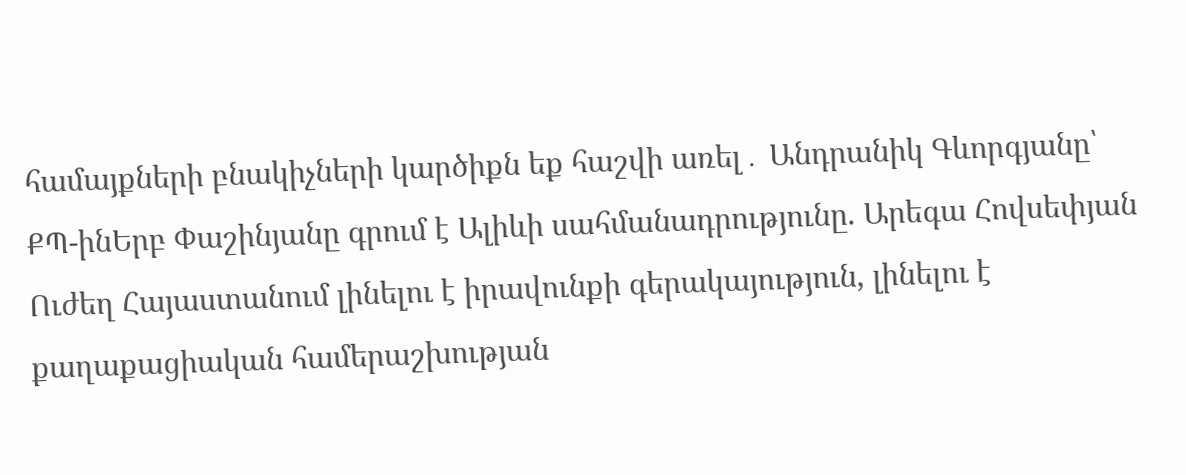համայքների բնակիչների կարծիքն եք հաշվի առել․ Անդրանիկ Գևորգյանը՝ ՔՊ-ինԵրբ Փաշինյանը գրում է Ալիևի սահմանադրությունը. Արեգա Հովսեփյան Ուժեղ Հայաստանում լինելու է իրավունքի գերակայություն, լինելու է քաղաքացիական համերաշխության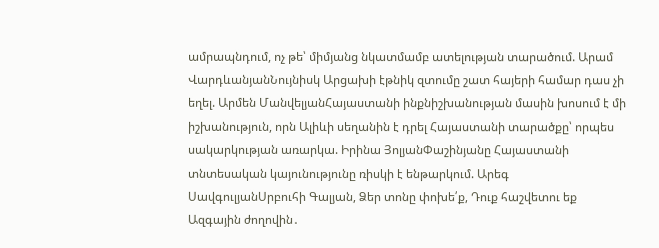ամրապնդում, ոչ թե՝ միմյանց նկատմամբ ատելության տարածում. Արամ ՎարդևանյանՆույնիսկ Արցախի էթնիկ զտումը շատ հայերի համար դաս չի եղել. Արմեն ՄանվելյանՀայաստանի ինքնիշխանության մասին խոսում է մի իշխանություն, որն Ալիևի սեղանին է դրել Հայաստանի տարածքը՝ որպես սակարկության առարկա. Իրինա ՅոլյանՓաշինյանը Հայաստանի տնտեսական կայունությունը ռիսկի է ենթարկում. Արեգ ՍավգուլյանՍրբուհի Գալյան, Ձեր տոնը փոխե՛ք, Դուք հաշվետու եք Ազգային ժողովին․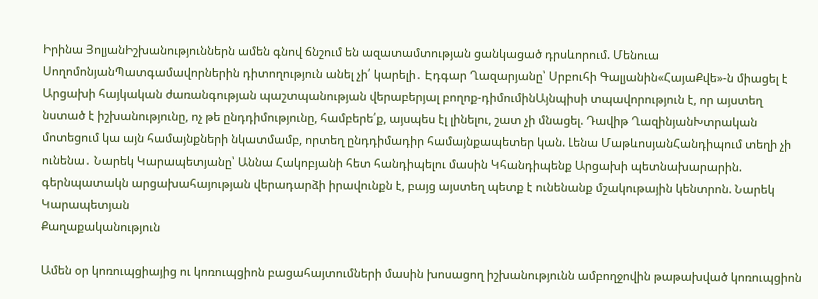Իրինա ՅոլյանԻշխանություններն ամեն գնով ճնշում են ազատամտության ցանկացած դրսևորում. Մենուա ՍողոմոնյանՊատգամավորներին դիտողություն անել չի՛ կարելի․ Էդգար Ղազարյանը՝ Սրբուհի Գալյանին«ՀայաՔվե»-ն միացել է Արցախի հայկական ժառանգության պաշտպանության վերաբերյալ բողոք-դիմումինԱյնպիսի տպավորություն է, որ այստեղ նստած է իշխանությունը, ոչ թե ընդդիմությունը, համբերե՛ք, այսպես էլ լինելու, շատ չի մնացել. Դավիթ ՂազինյանԽտրական մոտեցում կա այն համայնքների նկատմամբ, որտեղ ընդդիմադիր համայնքապետեր կան. Լենա ՄաթևոսյանՀանդիպում տեղի չի ունենա․ Նարեկ Կարապետյանը՝ Աննա Հակոբյանի հետ հանդիպելու մասին Կհանդիպենք Արցախի պետնախարարին. գերնպատակն արցախահայության վերադարձի իրավունքն է, բայց այստեղ պետք է ունենանք մշակութային կենտրոն. Նարեկ Կարապետյան
Քաղաքականություն

Ամեն օր կոռուպցիայից ու կոռուպցիոն բացահայտումների մասին խոսացող իշխանությունն ամբողջովին թաթախված կոռուպցիոն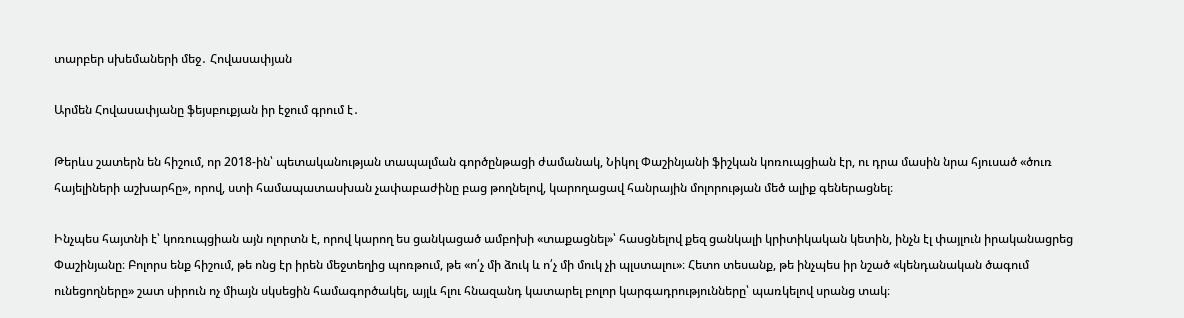տարբեր սխեմաների մեջ․ Հովասափյան

Արմեն Հովասափյանը ֆեյսբուքյան իր էջում գրում է․

Թերևս շատերն են հիշում, որ 2018-ին՝ պետականության տապալման գործընթացի ժամանակ, Նիկոլ Փաշինյանի ֆիշկան կոռուպցիան էր, ու դրա մասին նրա հյուսած «ծուռ հայելիների աշխարհը», որով, ստի համապատասխան չափաբաժինը բաց թողնելով, կարողացավ հանրային մոլորության մեծ ալիք գեներացնել։

Ինչպես հայտնի է՝ կոռուպցիան այն ոլորտն է, որով կարող ես ցանկացած ամբոխի «տաքացնել»՝ հասցնելով քեզ ցանկալի կրիտիկական կետին, ինչն էլ փայլուն իրականացրեց Փաշինյանը։ Բոլորս ենք հիշում, թե ոնց էր իրեն մեջտեղից պոռթում, թե «ո՛չ մի ձուկ և ո՛չ մի մուկ չի պլստալու»։ Հետո տեսանք, թե ինչպես իր նշած «կենդանական ծագում ունեցողները» շատ սիրուն ոչ միայն սկսեցին համագործակել, այլև հլու հնազանդ կատարել բոլոր կարգադրությունները՝ պառկելով սրանց տակ։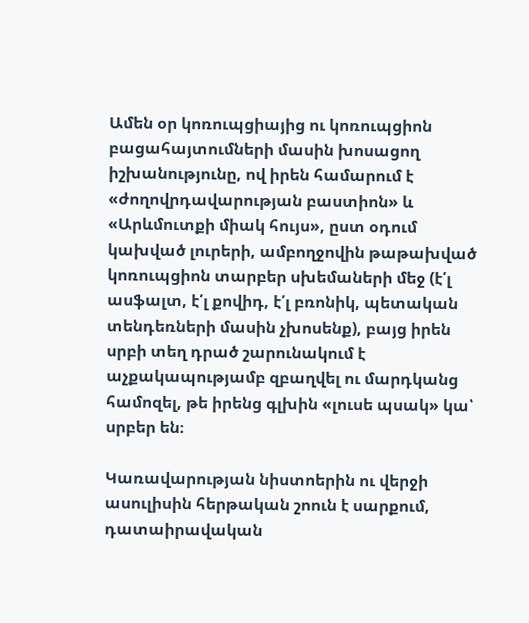Ամեն օր կոռուպցիայից ու կոռուպցիոն բացահայտումների մասին խոսացող իշխանությունը, ով իրեն համարում է «ժողովրդավարության բաստիոն» և «Արևմուտքի միակ հույս», ըստ օդում կախված լուրերի, ամբողջովին թաթախված կոռուպցիոն տարբեր սխեմաների մեջ (է՛լ ասֆալտ, է՛լ քովիդ, է՛լ բռոնիկ, պետական տենդեռների մասին չխոսենք), բայց իրեն սրբի տեղ դրած շարունակում է աչքակապությամբ զբաղվել ու մարդկանց համոզել, թե իրենց գլխին «լուսե պսակ» կա՝ սրբեր են։

Կառավարության նիստոերին ու վերջի ասուլիսին հերթական շոուն է սարքում, դատաիրավական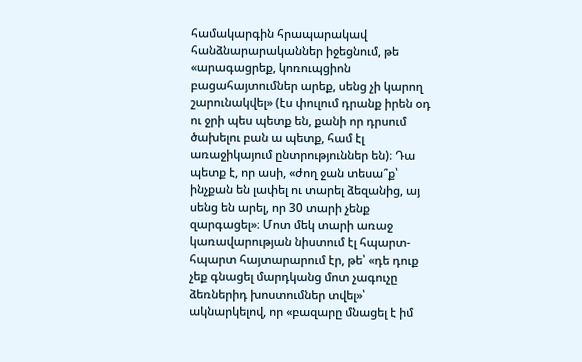համակարգին հրապարակավ հանձնարարականներ իջեցնում, թե «արագացրեք, կոռուպցիոն բացահայտումներ արեք, սենց չի կարող շարունակվել» (էս փուլում դրանք իրեն օդ ու ջրի պես պետք են, քանի որ դրսում ծախելու բան ա պետք, համ էլ առաջիկայում ընտրություններ են)։ Դա պետք է, որ ասի, «ժող ջան տեսա՞ք՝ ինչքան են լափել ու տարել ձեզանից, այ սենց են արել, որ 30 տարի չենք զարգացել»։ Մոտ մեկ տարի առաջ կառավարության նիստում էլ հպարտ-հպարտ հայտարարում էր, թե՝ «դե դուք չեք գնացել մարդկանց մոտ չագուչը ձեռներիդ խոստումներ տվել»՝ ակնարկելով, որ «բազարը մնացել է իմ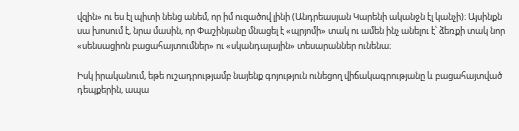վզին» ու ես էլ պիտի նենց անեմ, որ իմ ուզածով լինի (Անդրեասյան Կարենի ականջն էլ կանչի)։ Այսինքն սա խոսում է, նրա մասին, որ Փաշինյանը մնացել է «պրյոմի» տակ ու ամեն ինչ անելու է՝ ձեռքի տակ նոր «սենսացիոն բացահայտումներ» ու «սկանդալային» տեսարաններ ունենա։

Իսկ իրականում, եթե ուշադրությամբ նայենք գոյություն ունեցող վիճակագրությանը և բացահայտված դեպքերին, ապա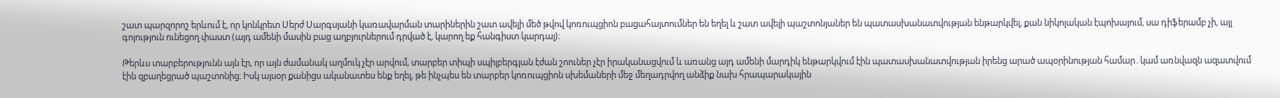շատ պարզորոշ երևում է, որ կոնկրետ Սերժ Սարգսյանի կառավարման տարիներին շատ ավելի մեծ թվով կոռուպցիոն բացահայտումներ են եղել և շատ ավելի պաշտոնյաներ են պատասխանատվության ենթարկվել, քան նիկոլական էպոխայում, սա դիֆերամբ չի, այլ գոյություն ունեցող փաստ (այդ ամենի մասին բաց աղբյուրներում դրված է, կարող եք հանգիստ կարդալ)։

Թերևս տարբերությունն այն էր, որ այն ժամանակ աղմուկ չէր արվում, տարբեր տիպի սպիլբերգյան էժան շոուներ չէր իրականացվում և առանց այդ ամենի մարդիկ ենթարկվում էին պատասխանատվության իրենց արած ապօրինության համար․կամ առնվազն ազատվում էին զբաղեցրած պաշտոնից։ Իսկ այսօր քանիցս ականատես ենք եղել, թե ինչպես են տարբեր կոռուպցիոն սխեմաների մեջ մեղադրվող անձիք նախ հրապարակային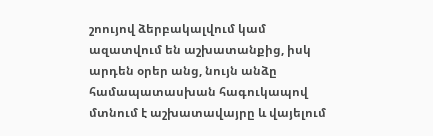շոույով ձերբակալվում կամ ազատվում են աշխատանքից, իսկ արդեն օրեր անց, նույն անձը համապատասխան հագուկապով մտնում է աշխատավայրը և վայելում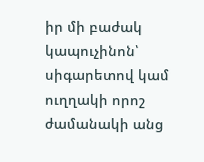իր մի բաժակ կապուչինոն՝ սիգարետով կամ ուղղակի որոշ ժամանակի անց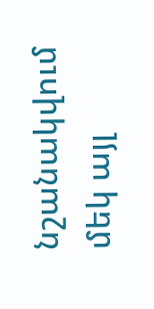նշանակվում մեկ այլ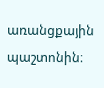առանցքային պաշտոնին։